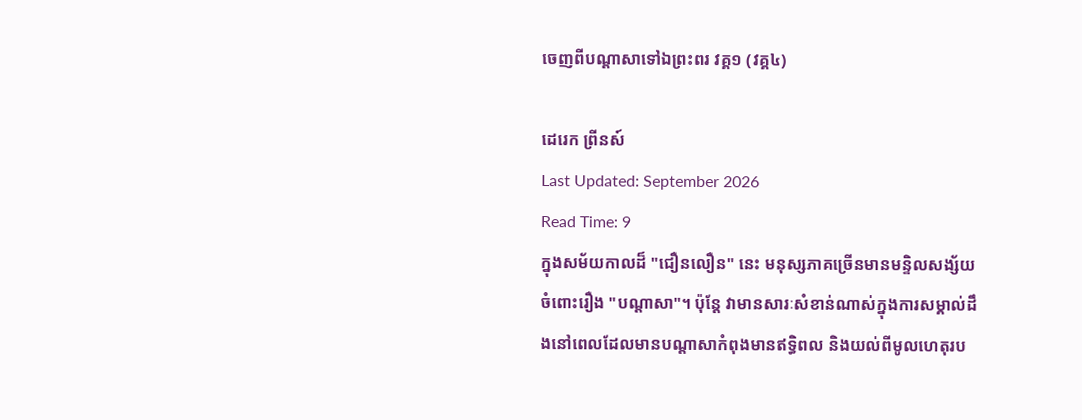ចេញពីបណ្តាសាទៅឯព្រះពរ វគ្គ១ (វគ្គ៤)

ដេរេក ព្រីនស៍
Last Updated: September 2026
Read Time: 9
ក្នុងសម័យកាលដ៏ "ជឿនលឿន" នេះ មនុស្សភាគច្រើនមានមន្ទិលសង្ស័យចំពោះរឿង "បណ្តាសា"។ ប៉ុន្តែ វាមានសារៈសំខាន់ណាស់ក្នុងការសម្គាល់ដឹងនៅពេលដែលមានបណ្តាសាកំពុងមានឥទ្ធិពល និងយល់ពីមូលហេតុរប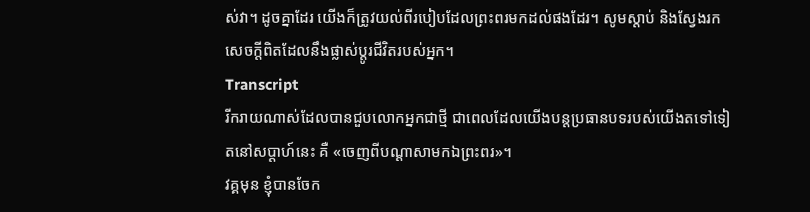ស់វា។ ដូចគ្នាដែរ យើងក៏ត្រូវយល់ពីរបៀបដែលព្រះពរមកដល់ផងដែរ។ សូមស្តាប់ និងស្វែងរកសេចក្តីពិតដែលនឹងផ្លាស់ប្តូរជីវិតរបស់អ្នក។
Transcript
រីករាយណាស់ដែលបានជួបលោកអ្នកជាថ្មី ជាពេលដែលយើងបន្តប្រធានបទរបស់យើងតទៅទៀតនៅសប្ដាហ៍នេះ គឺ «ចេញពីបណ្ដាសាមកឯព្រះពរ»។
វគ្គមុន ខ្ញុំបានចែក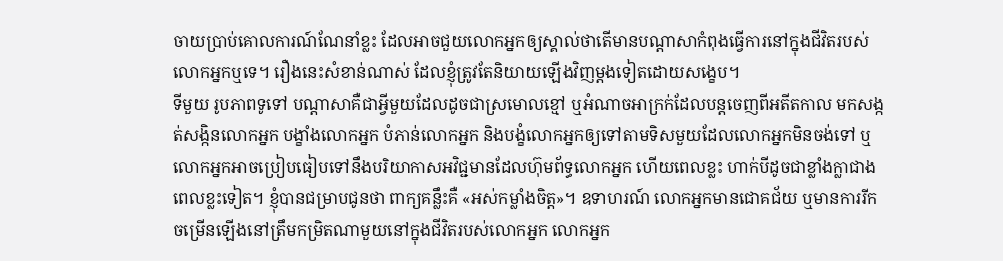ចាយប្រាប់គោលការណ៍ណែនាំខ្លះ ដែលអាចជួយលោកអ្នកឲ្យស្គាល់ថាតើមានបណ្ដាសាកំពុងធ្វើការនៅក្នុងជីវិតរបស់លោកអ្នកឬទេ។ រឿងនេះសំខាន់ណាស់ ដែលខ្ញុំត្រូវតែនិយាយឡើងវិញម្ដងទៀតដោយសង្ខេប។
ទីមួយ រូបភាពទូទៅ បណ្ដាសាគឺជាអ្វីមួយដែលដូចជាស្រមោលខ្មៅ ឬអំណាចអាក្រក់ដែលបន្តចេញពីអតីតកាល មកសង្កត់សង្កិនលោកអ្នក បង្ខាំងលោកអ្នក បំភាន់លោកអ្នក និងបង្ខំលោកអ្នកឲ្យទៅតាមទិសមួយដែលលោកអ្នកមិនចង់ទៅ ឬលោកអ្នកអាចប្រៀបធៀបទៅនឹងបរិយាកាសអវិជ្ជមានដែលហ៊ុមព័ទ្ធលោកអ្នក ហើយពេលខ្លះ ហាក់បីដូចជាខ្លាំងក្លាជាងពេលខ្លះទៀត។ ខ្ញុំបានជម្រាបជូនថា ពាក្យគន្លឹះគឺ «អស់កម្លាំងចិត្ត»។ ឧទាហរណ៍ លោកអ្នកមានជោគជ័យ ឬមានការរីកចម្រើនឡើងនៅត្រឹមកម្រិតណាមួយនៅក្នុងជីវិតរបស់លោកអ្នក លោកអ្នក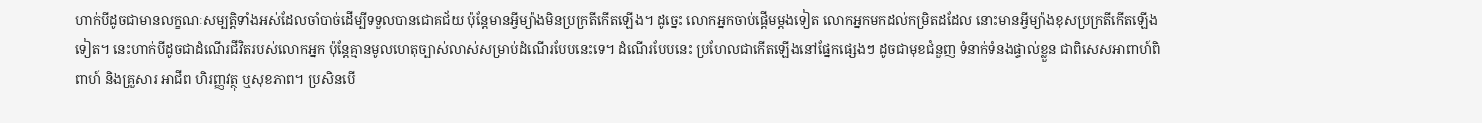ហាក់បីដូចជាមានលក្ខណៈសម្បត្តិទាំងអស់ដែលចាំបាច់ដើម្បីទទួលបានជោគជ័យ ប៉ុន្តែមានអ្វីម្យ៉ាងមិនប្រក្រតីកើតឡើង។ ដូច្នេះ លោកអ្នកចាប់ផ្ដើមម្ដងទៀត លោកអ្នកមកដល់កម្រិតដដែល នោះមានអ្វីម្យ៉ាងខុសប្រក្រតីកើតឡើងទៀត។ នេះហាក់បីដូចជាដំណើរជីវិតរបស់លោកអ្នក ប៉ុន្តែគ្មានមូលហេតុច្បាស់លាស់សម្រាប់ដំណើរបែបនេះទេ។ ដំណើរបែបនេះ ប្រហែលជាកើតឡើងនៅផ្នែកផ្សេងៗ ដូចជាមុខជំនួញ ទំនាក់ទំនងផ្ទាល់ខ្លួន ជាពិសេសអាពាហ៍ពិពាហ៍ និងគ្រួសារ អាជីព ហិរញ្ញវត្ថុ ឬសុខភាព។ ប្រសិនបើ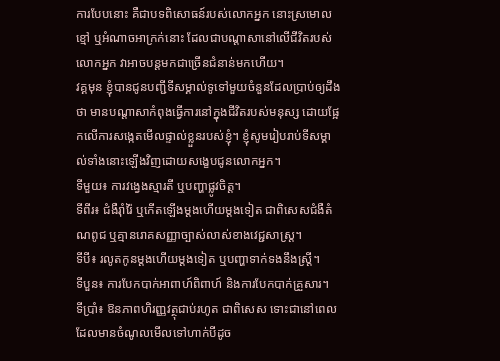ការបែបនោះ គឺជាបទពិសោធន៍របស់លោកអ្នក នោះស្រមោលខ្មៅ ឬអំណាចអាក្រក់នោះ ដែលជាបណ្ដាសានៅលើជីវិតរបស់លោកអ្នក វាអាចបន្តមកជាច្រើនជំនាន់មកហើយ។
វគ្គមុន ខ្ញុំបានជូនបញ្ជីទីសម្គាល់ទូទៅមួយចំនួនដែលប្រាប់ឲ្យដឹងថា មានបណ្ដាសាកំពុងធ្វើការនៅក្នុងជីវិតរបស់មនុស្ស ដោយផ្អែកលើការសង្កេតមើលផ្ទាល់ខ្លួនរបស់ខ្ញុំ។ ខ្ញុំសូមរៀបរាប់ទីសម្គាល់ទាំងនោះឡើងវិញដោយសង្ខេបជូនលោកអ្នក។
ទីមួយ៖ ការវង្វេងស្មារតី ឬបញ្ហាផ្លូវចិត្ត។
ទីពីរ៖ ជំងឺរ៉ាំរ៉ៃ ឬកើតឡើងម្ដងហើយម្ដងទៀត ជាពិសេសជំងឺតំណពូជ ឬគ្មានរោគសញ្ញាច្បាស់លាស់ខាងវេជ្ជសាស្ត្រ។
ទីបី៖ រលូតកូនម្ដងហើយម្ដងទៀត ឬបញ្ហាទាក់ទងនឹងស្ត្រី។
ទីបួន៖ ការបែកបាក់អាពាហ៍ពិពាហ៍ និងការបែកបាក់គ្រួសារ។
ទីប្រាំ៖ ឱនភាពហិរញ្ញវត្ថុជាប់រហូត ជាពិសេស ទោះជានៅពេលដែលមានចំណូលមើលទៅហាក់បីដូច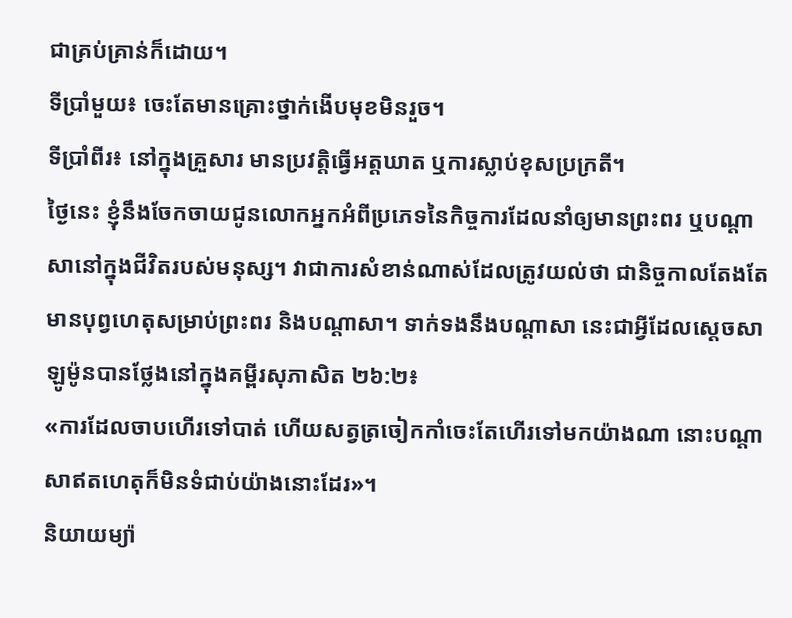ជាគ្រប់គ្រាន់ក៏ដោយ។
ទីប្រាំមួយ៖ ចេះតែមានគ្រោះថ្នាក់ងើបមុខមិនរួច។
ទីប្រាំពីរ៖ នៅក្នុងគ្រួសារ មានប្រវត្តិធ្វើអត្តឃាត ឬការស្លាប់ខុសប្រក្រតី។
ថ្ងៃនេះ ខ្ញុំនឹងចែកចាយជូនលោកអ្នកអំពីប្រភេទនៃកិច្ចការដែលនាំឲ្យមានព្រះពរ ឬបណ្ដាសានៅក្នុងជីវិតរបស់មនុស្ស។ វាជាការសំខាន់ណាស់ដែលត្រូវយល់ថា ជានិច្ចកាលតែងតែមានបុព្វហេតុសម្រាប់ព្រះពរ និងបណ្ដាសា។ ទាក់ទងនឹងបណ្ដាសា នេះជាអ្វីដែលស្ដេចសាឡូម៉ូនបានថ្លែងនៅក្នុងគម្ពីរសុភាសិត ២៦:២៖
«ការដែលចាបហើរទៅបាត់ ហើយសត្វត្រចៀកកាំចេះតែហើរទៅមកយ៉ាងណា នោះបណ្ដាសាឥតហេតុក៏មិនទំជាប់យ៉ាងនោះដែរ»។
និយាយម្យ៉ា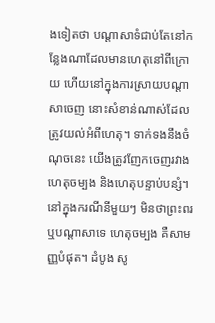ងទៀតថា បណ្ដាសាទំជាប់តែនៅកន្លែងណាដែលមានហេតុនៅពីក្រោយ ហើយនៅក្នុងការស្រាយបណ្ដាសាចេញ នោះសំខាន់ណាស់ដែលត្រូវយល់អំពីហេតុ។ ទាក់ទងនឹងចំណុចនេះ យើងត្រូវញែកចេញរវាងហេតុចម្បង និងហេតុបន្ទាប់បន្សំ។ នៅក្នុងករណីនីមួយៗ មិនថាព្រះពរ ឬបណ្ដាសាទេ ហេតុចម្បង គឺសាមញ្ញបំផុត។ ដំបូង សូ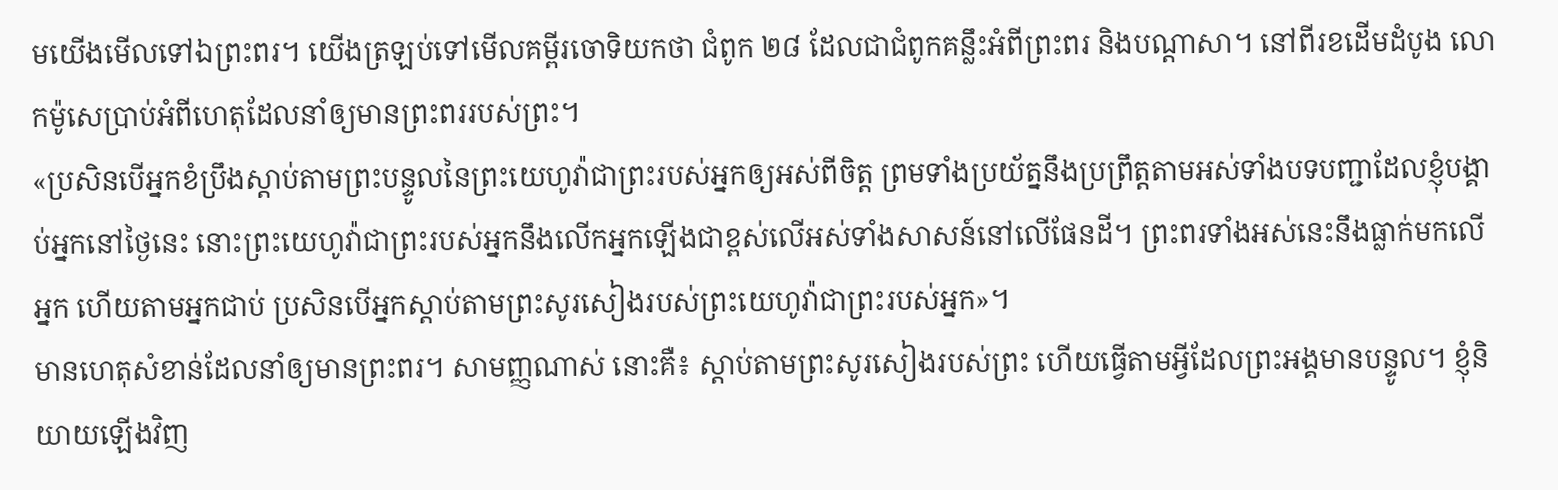មយើងមើលទៅឯព្រះពរ។ យើងត្រឡប់ទៅមើលគម្ពីរចោទិយកថា ជំពូក ២៨ ដែលជាជំពូកគន្លឹះអំពីព្រះពរ និងបណ្ដាសា។ នៅពីរខដើមដំបូង លោកម៉ូសេប្រាប់អំពីហេតុដែលនាំឲ្យមានព្រះពររបស់ព្រះ។
«ប្រសិនបើអ្នកខំប្រឹងស្តាប់តាមព្រះបន្ទូលនៃព្រះយេហូវ៉ាជាព្រះរបស់អ្នកឲ្យអស់ពីចិត្ត ព្រមទាំងប្រយ័ត្ននឹងប្រព្រឹត្តតាមអស់ទាំងបទបញ្ជាដែលខ្ញុំបង្គាប់អ្នកនៅថ្ងៃនេះ នោះព្រះយេហូវ៉ាជាព្រះរបស់អ្នកនឹងលើកអ្នកឡើងជាខ្ពស់លើអស់ទាំងសាសន៍នៅលើផែនដី។ ព្រះពរទាំងអស់នេះនឹងធ្លាក់មកលើអ្នក ហើយតាមអ្នកជាប់ ប្រសិនបើអ្នកស្តាប់តាមព្រះសូរសៀងរបស់ព្រះយេហូវ៉ាជាព្រះរបស់អ្នក»។
មានហេតុសំខាន់ដែលនាំឲ្យមានព្រះពរ។ សាមញ្ញណាស់ នោះគឺ៖ ស្តាប់តាមព្រះសូរសៀងរបស់ព្រះ ហើយធ្វើតាមអ្វីដែលព្រះអង្គមានបន្ទូល។ ខ្ញុំនិយាយឡើងវិញ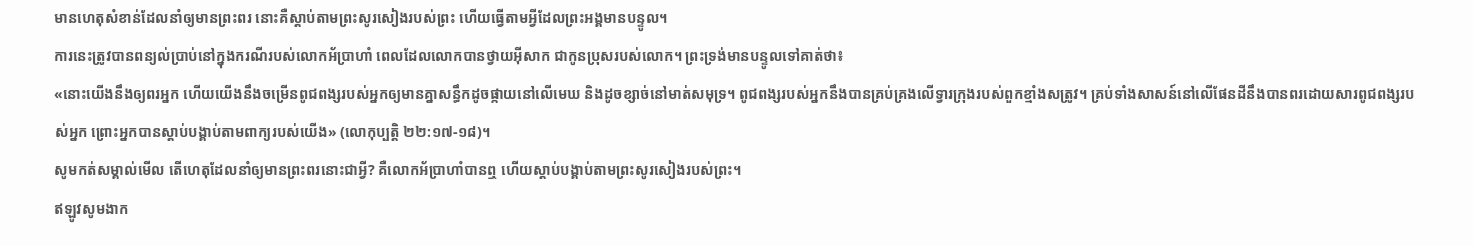មានហេតុសំខាន់ដែលនាំឲ្យមានព្រះពរ នោះគឺស្តាប់តាមព្រះសូរសៀងរបស់ព្រះ ហើយធ្វើតាមអ្វីដែលព្រះអង្គមានបន្ទូល។
ការនេះត្រូវបានពន្យល់ប្រាប់នៅក្នុងករណីរបស់លោកអ័ប្រាហាំ ពេលដែលលោកបានថ្វាយអ៊ីសាក ជាកូនប្រុសរបស់លោក។ ព្រះទ្រង់មានបន្ទូលទៅគាត់ថា៖
«នោះយើងនឹងឲ្យពរអ្នក ហើយយើងនឹងចម្រើនពូជពង្សរបស់អ្នកឲ្យមានគ្នាសន្ធឹកដូចផ្កាយនៅលើមេឃ និងដូចខ្សាច់នៅមាត់សមុទ្រ។ ពូជពង្សរបស់អ្នកនឹងបានគ្រប់គ្រងលើទ្វារក្រុងរបស់ពួកខ្មាំងសត្រូវ។ គ្រប់ទាំងសាសន៍នៅលើផែនដីនឹងបានពរដោយសារពូជពង្សរបស់អ្នក ព្រោះអ្នកបានស្តាប់បង្គាប់តាមពាក្យរបស់យើង» (លោកុប្បត្តិ ២២:១៧-១៨)។
សូមកត់សម្គាល់មើល តើហេតុដែលនាំឲ្យមានព្រះពរនោះជាអ្វី? គឺលោកអ័ប្រាហាំបានឮ ហើយស្តាប់បង្គាប់តាមព្រះសូរសៀងរបស់ព្រះ។
ឥឡូវសូមងាក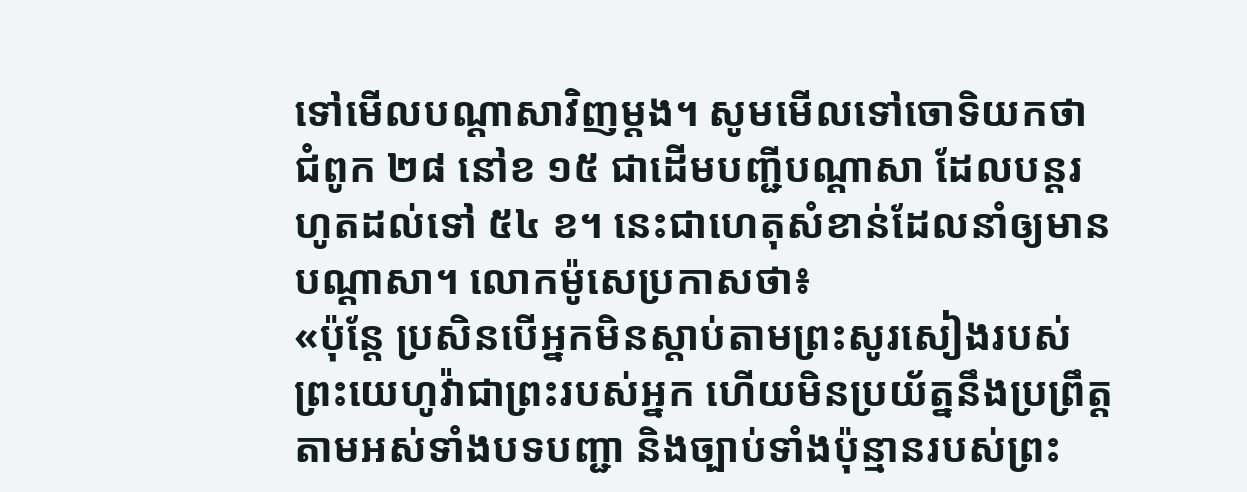ទៅមើលបណ្ដាសាវិញម្ដង។ សូមមើលទៅចោទិយកថា ជំពូក ២៨ នៅខ ១៥ ជាដើមបញ្ជីបណ្ដាសា ដែលបន្តរហូតដល់ទៅ ៥៤ ខ។ នេះជាហេតុសំខាន់ដែលនាំឲ្យមានបណ្ដាសា។ លោកម៉ូសេប្រកាសថា៖
«ប៉ុន្តែ ប្រសិនបើអ្នកមិនស្តាប់តាមព្រះសូរសៀងរបស់ព្រះយេហូវ៉ាជាព្រះរបស់អ្នក ហើយមិនប្រយ័ត្ននឹងប្រព្រឹត្តតាមអស់ទាំងបទបញ្ជា និងច្បាប់ទាំងប៉ុន្មានរបស់ព្រះ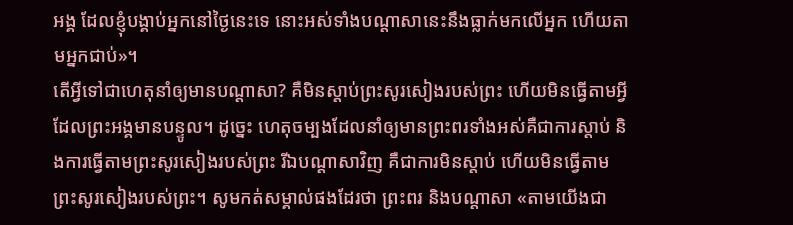អង្គ ដែលខ្ញុំបង្គាប់អ្នកនៅថ្ងៃនេះទេ នោះអស់ទាំងបណ្ដាសានេះនឹងធ្លាក់មកលើអ្នក ហើយតាមអ្នកជាប់»។
តើអ្វីទៅជាហេតុនាំឲ្យមានបណ្ដាសា? គឺមិនស្តាប់ព្រះសូរសៀងរបស់ព្រះ ហើយមិនធ្វើតាមអ្វីដែលព្រះអង្គមានបន្ទូល។ ដូច្នេះ ហេតុចម្បងដែលនាំឲ្យមានព្រះពរទាំងអស់គឺជាការស្តាប់ និងការធ្វើតាមព្រះសូរសៀងរបស់ព្រះ រីឯបណ្ដាសាវិញ គឺជាការមិនស្តាប់ ហើយមិនធ្វើតាមព្រះសូរសៀងរបស់ព្រះ។ សូមកត់សម្គាល់ផងដែរថា ព្រះពរ និងបណ្ដាសា «តាមយើងជា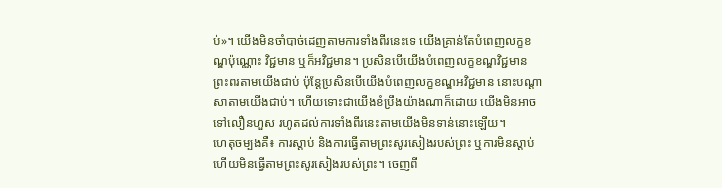ប់»។ យើងមិនចាំបាច់ដេញតាមការទាំងពីរនេះទេ យើងគ្រាន់តែបំពេញលក្ខខណ្ឌប៉ុណ្ណោះ វិជ្ជមាន ឬក៏អវិជ្ជមាន។ ប្រសិនបើយើងបំពេញលក្ខខណ្ឌវិជ្ជមាន ព្រះពរតាមយើងជាប់ ប៉ុន្តែប្រសិនបើយើងបំពេញលក្ខខណ្ឌអវិជ្ជមាន នោះបណ្ដាសាតាមយើងជាប់។ ហើយទោះជាយើងខំប្រឹងយ៉ាងណាក៏ដោយ យើងមិនអាចទៅលឿនហួស រហូតដល់ការទាំងពីរនេះតាមយើងមិនទាន់នោះឡើយ។
ហេតុចម្បងគឺ៖ ការស្តាប់ និងការធ្វើតាមព្រះសូរសៀងរបស់ព្រះ ឬការមិនស្តាប់ ហើយមិនធ្វើតាមព្រះសូរសៀងរបស់ព្រះ។ ចេញពី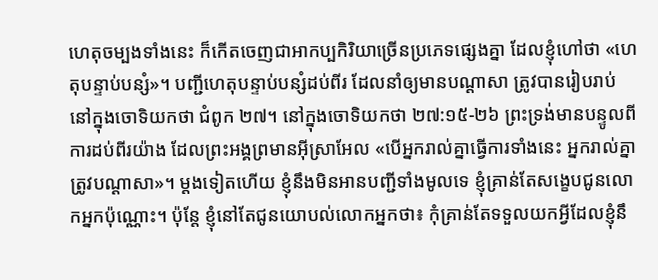ហេតុចម្បងទាំងនេះ ក៏កើតចេញជាអាកប្បកិរិយាច្រើនប្រភេទផ្សេងគ្នា ដែលខ្ញុំហៅថា «ហេតុបន្ទាប់បន្សំ»។ បញ្ជីហេតុបន្ទាប់បន្សំដប់ពីរ ដែលនាំឲ្យមានបណ្ដាសា ត្រូវបានរៀបរាប់នៅក្នុងចោទិយកថា ជំពូក ២៧។ នៅក្នុងចោទិយកថា ២៧:១៥-២៦ ព្រះទ្រង់មានបន្ទូលពីការដប់ពីរយ៉ាង ដែលព្រះអង្គព្រមានអ៊ីស្រាអែល «បើអ្នករាល់គ្នាធ្វើការទាំងនេះ អ្នករាល់គ្នាត្រូវបណ្ដាសា»។ ម្ដងទៀតហើយ ខ្ញុំនឹងមិនអានបញ្ជីទាំងមូលទេ ខ្ញុំគ្រាន់តែសង្ខេបជូនលោកអ្នកប៉ុណ្ណោះ។ ប៉ុន្តែ ខ្ញុំនៅតែជូនយោបល់លោកអ្នកថា៖ កុំគ្រាន់តែទទួលយកអ្វីដែលខ្ញុំនឹ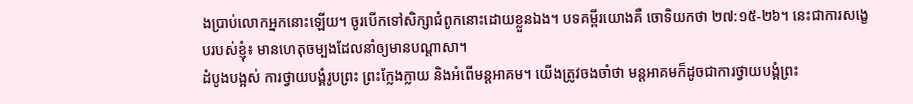ងប្រាប់លោកអ្នកនោះឡើយ។ ចូរបើកទៅសិក្សាជំពូកនោះដោយខ្លួនឯង។ បទគម្ពីរយោងគឺ ចោទិយកថា ២៧:១៥-២៦។ នេះជាការសង្ខេបរបស់ខ្ញុំ៖ មានហេតុចម្បងដែលនាំឲ្យមានបណ្ដាសា។
ដំបូងបង្អស់ ការថ្វាយបង្គំរូបព្រះ ព្រះក្លែងក្លាយ និងអំពើមន្តអាគម។ យើងត្រូវចងចាំថា មន្តអាគមក៏ដូចជាការថ្វាយបង្គំព្រះ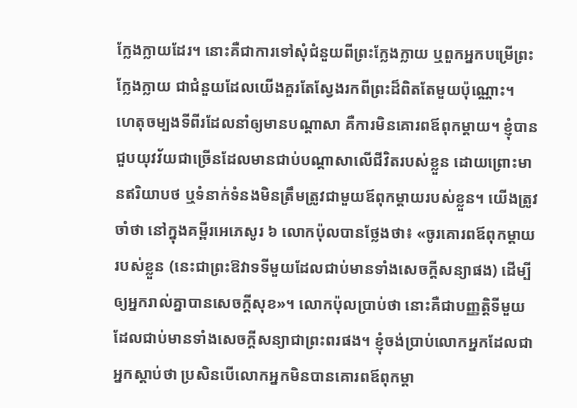ក្លែងក្លាយដែរ។ នោះគឺជាការទៅសុំជំនួយពីព្រះក្លែងក្លាយ ឬពួកអ្នកបម្រើព្រះក្លែងក្លាយ ជាជំនួយដែលយើងគួរតែស្វែងរកពីព្រះដ៏ពិតតែមួយប៉ុណ្ណោះ។
ហេតុចម្បងទីពីរដែលនាំឲ្យមានបណ្ដាសា គឺការមិនគោរពឪពុកម្ដាយ។ ខ្ញុំបានជួបយុវវ័យជាច្រើនដែលមានជាប់បណ្ដាសាលើជីវិតរបស់ខ្លួន ដោយព្រោះមានឥរិយាបថ ឬទំនាក់ទំនងមិនត្រឹមត្រូវជាមួយឪពុកម្ដាយរបស់ខ្លួន។ យើងត្រូវចាំថា នៅក្នុងគម្ពីរអេភេសូរ ៦ លោកប៉ុលបានថ្លែងថា៖ «ចូរគោរពឪពុកម្ដាយរបស់ខ្លួន (នេះជាព្រះឱវាទទីមួយដែលជាប់មានទាំងសេចក្តីសន្យាផង) ដើម្បីឲ្យអ្នករាល់គ្នាបានសេចក្តីសុខ»។ លោកប៉ុលប្រាប់ថា នោះគឺជាបញ្ញត្តិទីមួយដែលជាប់មានទាំងសេចក្តីសន្យាជាព្រះពរផង។ ខ្ញុំចង់ប្រាប់លោកអ្នកដែលជាអ្នកស្តាប់ថា ប្រសិនបើលោកអ្នកមិនបានគោរពឪពុកម្ដា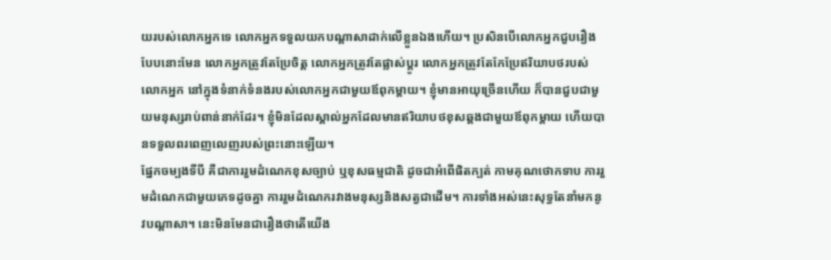យរបស់លោកអ្នកទេ លោកអ្នកទទួលយកបណ្ដាសាដាក់លើខ្លួនឯងហើយ។ ប្រសិនបើលោកអ្នកជួបរឿងបែបនោះមែន លោកអ្នកត្រូវតែប្រែចិត្ត លោកអ្នកត្រូវតែផ្លាស់ប្ដូរ លោកអ្នកត្រូវតែកែប្រែឥរិយាបថរបស់លោកអ្នក នៅក្នុងទំនាក់ទំនងរបស់លោកអ្នកជាមួយឪពុកម្ដាយ។ ខ្ញុំមានអាយុច្រើនហើយ ក៏បានជួបជាមួយមនុស្សរាប់ពាន់នាក់ដែរ។ ខ្ញុំមិនដែលស្គាល់អ្នកដែលមានឥរិយាបថខុសឆ្គងជាមួយឪពុកម្ដាយ ហើយបានទទួលពរពេញលេញរបស់ព្រះនោះឡើយ។
ផ្នែកចម្បងទីបី គឺជាការរួមដំណេកខុសច្បាប់ ឬខុសធម្មជាតិ ដូចជាអំពើផិតក្បត់ កាមគុណថោកទាប ការរួមដំណេកជាមួយភេទដូចគ្នា ការរួមដំណេករវាងមនុស្សនិងសត្វជាដើម។ ការទាំងអស់នេះសុទ្ធតែនាំមកនូវបណ្ដាសា។ នេះមិនមែនជារឿងថាតើយើង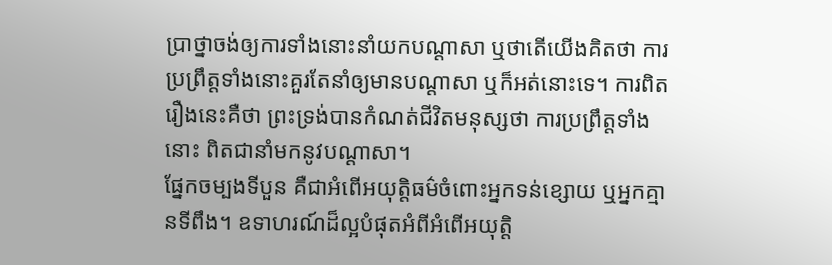ប្រាថ្នាចង់ឲ្យការទាំងនោះនាំយកបណ្ដាសា ឬថាតើយើងគិតថា ការប្រព្រឹត្តទាំងនោះគួរតែនាំឲ្យមានបណ្ដាសា ឬក៏អត់នោះទេ។ ការពិតរឿងនេះគឺថា ព្រះទ្រង់បានកំណត់ជីវិតមនុស្សថា ការប្រព្រឹត្តទាំងនោះ ពិតជានាំមកនូវបណ្ដាសា។
ផ្នែកចម្បងទីបួន គឺជាអំពើអយុត្តិធម៌ចំពោះអ្នកទន់ខ្សោយ ឬអ្នកគ្មានទីពឹង។ ឧទាហរណ៍ដ៏ល្អបំផុតអំពីអំពើអយុត្តិ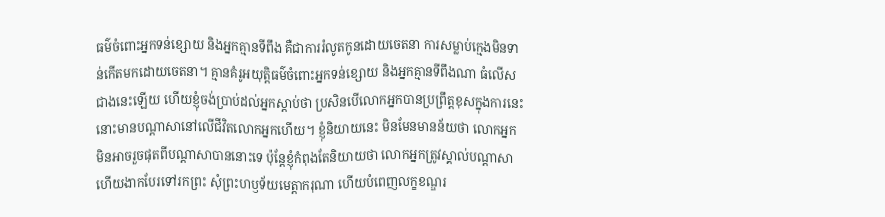ធម៌ចំពោះអ្នកទន់ខ្សោយ និងអ្នកគ្មានទីពឹង គឺជាការរំលូតកូនដោយចេតនា ការសម្លាប់ក្មេងមិនទាន់កើតមកដោយចេតនា។ គ្មានគំរូអយុត្តិធម៌ចំពោះអ្នកទន់ខ្សោយ និងអ្នកគ្មានទីពឹងណា ធំលើសជាងនេះឡើយ ហើយខ្ញុំចង់ប្រាប់ដល់អ្នកស្តាប់ថា ប្រសិនបើលោកអ្នកបានប្រព្រឹត្តខុសក្នុងការនេះ នោះមានបណ្ដាសានៅលើជីវិតលោកអ្នកហើយ។ ខ្ញុំនិយាយនេះ មិនមែនមានន័យថា លោកអ្នកមិនអាចរួចផុតពីបណ្ដាសាបាននោះទេ ប៉ុន្តែខ្ញុំកំពុងតែនិយាយថា លោកអ្នកត្រូវស្គាល់បណ្ដាសា ហើយងាកបែរទៅរកព្រះ សុំព្រះហឫទ័យមេត្តាករុណា ហើយបំពេញលក្ខខណ្ឌរ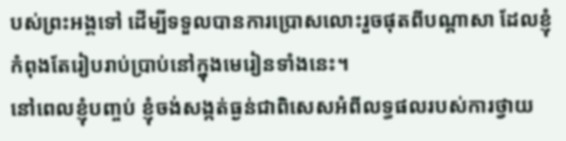បស់ព្រះអង្គទៅ ដើម្បីទទួលបានការប្រោសលោះរួចផុតពីបណ្ដាសា ដែលខ្ញុំកំពុងតែរៀបរាប់ប្រាប់នៅក្នុងមេរៀនទាំងនេះ។
នៅពេលខ្ញុំបញ្ចប់ ខ្ញុំចង់សង្កត់ធ្ងន់ជាពិសេសអំពីលទ្ធផលរបស់ការថ្វាយ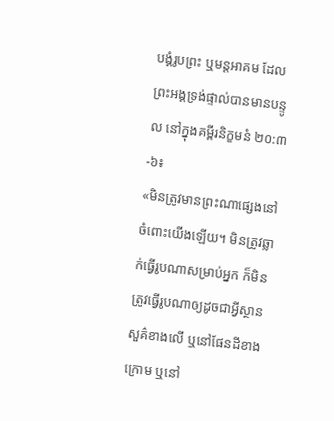បង្គំរូបព្រះ ឬមន្តអាគម ដែលព្រះអង្គទ្រង់ផ្ទាល់បានមានបន្ទូល នៅក្នុងគម្ពីរនិក្ខមនំ ២០:៣-៦៖
«មិនត្រូវមានព្រះណាផ្សេងនៅចំពោះយើងឡើយ។ មិនត្រូវឆ្លាក់ធ្វើរូបណាសម្រាប់អ្នក ក៏មិនត្រូវធ្វើរូបណាឲ្យដូចជាអ្វីស្ថានសួគ៌ខាងលើ ឬនៅផែនដីខាងក្រោម ឬនៅ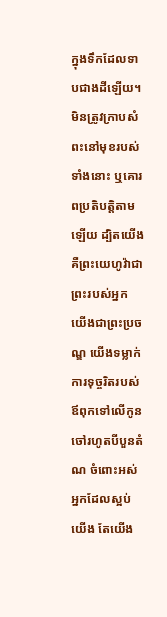ក្នុងទឹកដែលទាបជាងដីឡើយ។ មិនត្រូវក្រាបសំពះនៅមុខរបស់ទាំងនោះ ឬគោរពប្រតិបត្តិតាមឡើយ ដ្បិតយើងគឺព្រះយេហូវ៉ាជាព្រះរបស់អ្នក យើងជាព្រះប្រចណ្ឌ យើងទម្លាក់ការទុច្ចរិតរបស់ឪពុកទៅលើកូនចៅរហូតបីបួនតំណ ចំពោះអស់អ្នកដែលស្អប់យើង តែយើង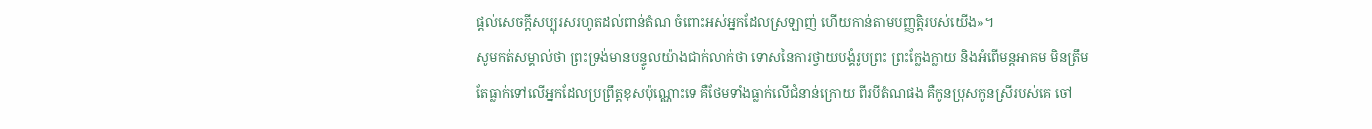ផ្ដល់សេចក្តីសប្បុរសរហូតដល់ពាន់តំណ ចំពោះអស់អ្នកដែលស្រឡាញ់ ហើយកាន់តាមបញ្ញត្តិរបស់យើង»។
សូមកត់សម្គាល់ថា ព្រះទ្រង់មានបន្ទូលយ៉ាងជាក់លាក់ថា ទោសនៃការថ្វាយបង្គំរូបព្រះ ព្រះក្លែងក្លាយ និងអំពើមន្តអាគម មិនត្រឹមតែធ្លាក់ទៅលើអ្នកដែលប្រព្រឹត្តខុសប៉ុណ្ណោះទេ គឺថែមទាំងធ្លាក់លើជំនាន់ក្រោយ ពីរបីតំណផង គឺកូនប្រុសកូនស្រីរបស់គេ ចៅ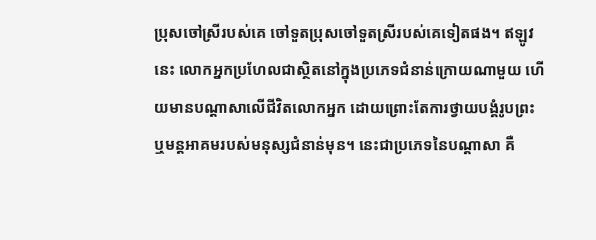ប្រុសចៅស្រីរបស់គេ ចៅទួតប្រុសចៅទួតស្រីរបស់គេទៀតផង។ ឥឡូវនេះ លោកអ្នកប្រហែលជាស្ថិតនៅក្នុងប្រភេទជំនាន់ក្រោយណាមួយ ហើយមានបណ្ដាសាលើជីវិតលោកអ្នក ដោយព្រោះតែការថ្វាយបង្គំរូបព្រះ ឬមន្តអាគមរបស់មនុស្សជំនាន់មុន។ នេះជាប្រភេទនៃបណ្ដាសា គឺ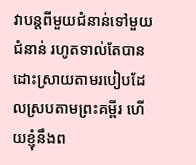វាបន្តពីមួយជំនាន់ទៅមួយជំនាន់ រហូតទាល់តែបានដោះស្រាយតាមរបៀបដែលស្របតាមព្រះគម្ពីរ ហើយខ្ញុំនឹងព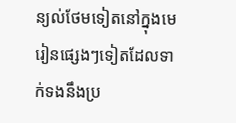ន្យល់ថែមទៀតនៅក្នុងមេរៀនផ្សេងៗទៀតដែលទាក់ទងនឹងប្រ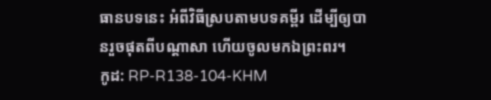ធានបទនេះ អំពីវិធីស្របតាមបទគម្ពីរ ដើម្បីឲ្យបានរួចផុតពីបណ្ដាសា ហើយចូលមកឯព្រះពរ។
កូដ: RP-R138-104-KHM